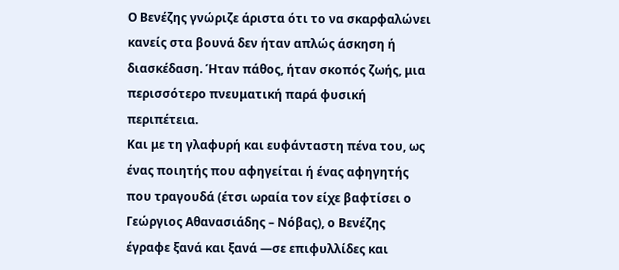Ο Βενέζης γνώριζε άριστα ότι το να σκαρφαλώνει κανείς στα βουνά δεν ήταν απλώς άσκηση ή διασκέδαση. Ήταν πάθος, ήταν σκοπός ζωής, μια περισσότερο πνευματική παρά φυσική περιπέτεια.
Και με τη γλαφυρή και ευφάνταστη πένα του, ως ένας ποιητής που αφηγείται ή ένας αφηγητής που τραγουδά (έτσι ωραία τον είχε βαφτίσει ο Γεώργιος Αθανασιάδης – Νόβας), ο Βενέζης έγραφε ξανά και ξανά —σε επιφυλλίδες και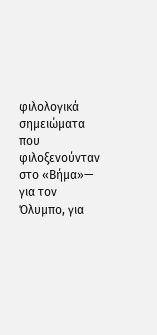φιλολογικά σημειώματα που φιλοξενούνταν στο «Βήμα»— για τον Όλυμπο, για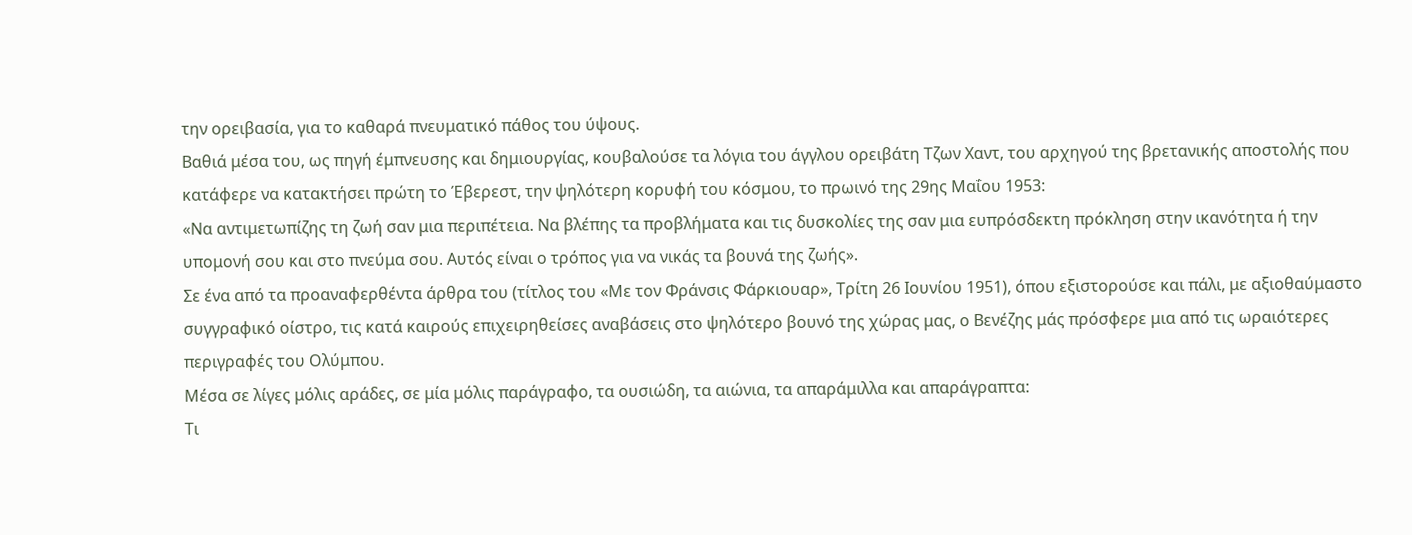την ορειβασία, για το καθαρά πνευματικό πάθος του ύψους.
Βαθιά μέσα του, ως πηγή έμπνευσης και δημιουργίας, κουβαλούσε τα λόγια του άγγλου ορειβάτη Τζων Χαντ, του αρχηγού της βρετανικής αποστολής που κατάφερε να κατακτήσει πρώτη το Έβερεστ, την ψηλότερη κορυφή του κόσμου, το πρωινό της 29ης Μαΐου 1953:
«Να αντιμετωπίζης τη ζωή σαν μια περιπέτεια. Να βλέπης τα προβλήματα και τις δυσκολίες της σαν μια ευπρόσδεκτη πρόκληση στην ικανότητα ή την υπομονή σου και στο πνεύμα σου. Αυτός είναι ο τρόπος για να νικάς τα βουνά της ζωής».
Σε ένα από τα προαναφερθέντα άρθρα του (τίτλος του «Με τον Φράνσις Φάρκιουαρ», Τρίτη 26 Ιουνίου 1951), όπου εξιστορούσε και πάλι, με αξιοθαύμαστο συγγραφικό οίστρο, τις κατά καιρούς επιχειρηθείσες αναβάσεις στο ψηλότερο βουνό της χώρας μας, ο Βενέζης μάς πρόσφερε μια από τις ωραιότερες περιγραφές του Ολύμπου.
Μέσα σε λίγες μόλις αράδες, σε μία μόλις παράγραφο, τα ουσιώδη, τα αιώνια, τα απαράμιλλα και απαράγραπτα:
Τι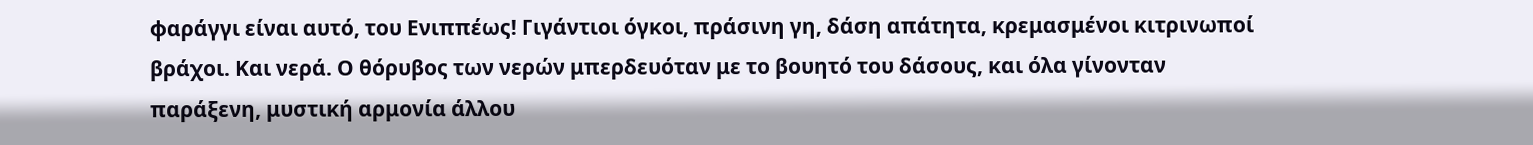φαράγγι είναι αυτό, του Ενιππέως! Γιγάντιοι όγκοι, πράσινη γη, δάση απάτητα, κρεμασμένοι κιτρινωποί βράχοι. Και νερά. Ο θόρυβος των νερών μπερδευόταν με το βουητό του δάσους, και όλα γίνονταν παράξενη, μυστική αρμονία άλλου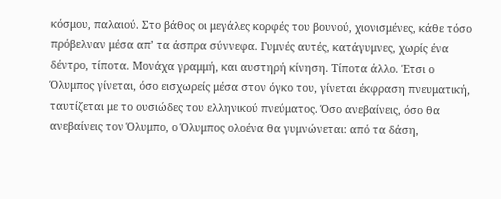κόσμου, παλαιού. Στο βάθος οι μεγάλες κορφές του βουνού, χιονισμένες, κάθε τόσο πρόβελναν μέσα απ’ τα άσπρα σύννεφα. Γυμνές αυτές, κατάγυμνες, χωρίς ένα δέντρο, τίποτα. Μονάχα γραμμή, και αυστηρή κίνηση. Τίποτα άλλο. Έτσι ο Όλυμπος γίνεται, όσο εισχωρείς μέσα στον όγκο του, γίνεται έκφραση πνευματική, ταυτίζεται με το ουσιώδες του ελληνικού πνεύματος. Όσο ανεβαίνεις, όσο θα ανεβαίνεις τον Όλυμπο, ο Όλυμπος ολοένα θα γυμνώνεται: από τα δάση,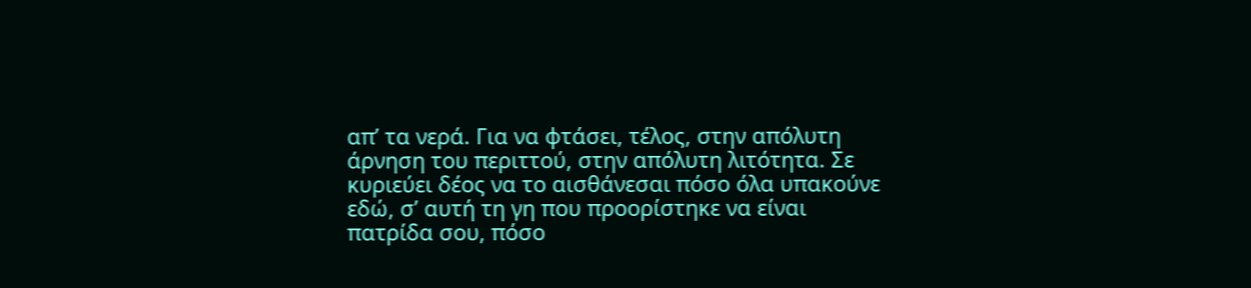απ’ τα νερά. Για να φτάσει, τέλος, στην απόλυτη άρνηση του περιττού, στην απόλυτη λιτότητα. Σε κυριεύει δέος να το αισθάνεσαι πόσο όλα υπακούνε εδώ, σ’ αυτή τη γη που προορίστηκε να είναι πατρίδα σου, πόσο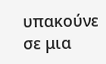υπακούνε σε μια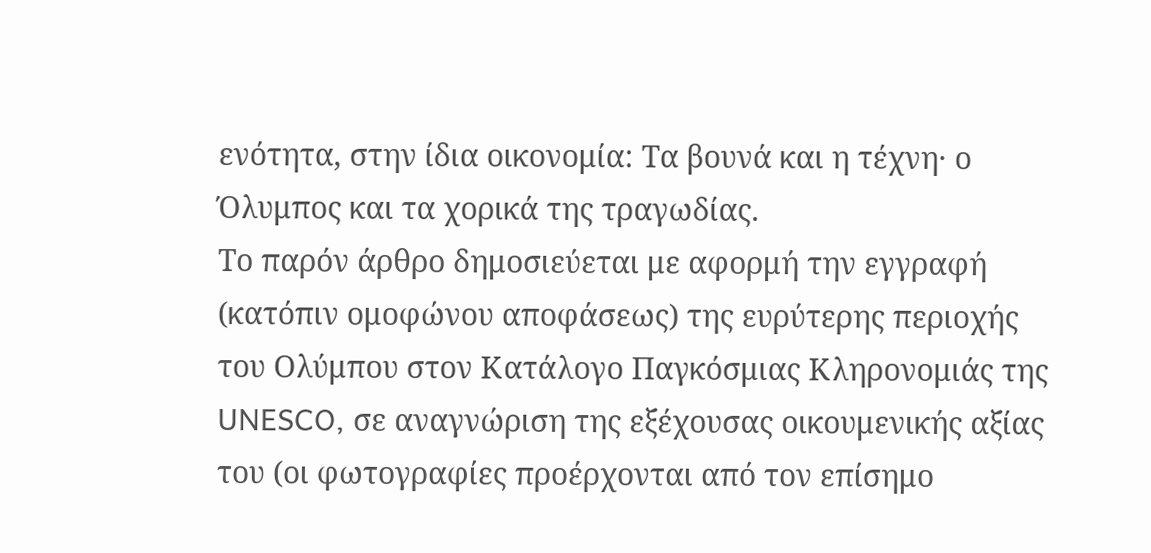ενότητα, στην ίδια οικονομία: Τα βουνά και η τέχνη· ο Όλυμπος και τα χορικά της τραγωδίας.
Το παρόν άρθρο δημοσιεύεται με αφορμή την εγγραφή (κατόπιν ομοφώνου αποφάσεως) της ευρύτερης περιοχής του Ολύμπου στον Κατάλογο Παγκόσμιας Κληρονομιάς της UNESCO, σε αναγνώριση της εξέχουσας οικουμενικής αξίας του (οι φωτογραφίες προέρχονται από τον επίσημο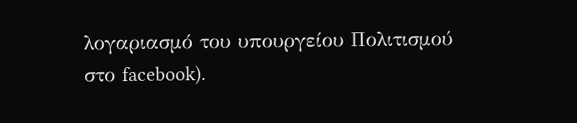λογαριασμό του υπουργείου Πολιτισμού στο facebook).